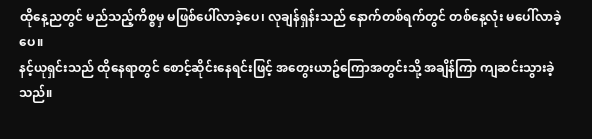ထိုနေ့ညတွင် မည်သည့်ကိစ္စမှ မဖြစ်ပေါ်လာခဲ့ပေ၊ လုချန်ရှန်းသည် နောက်တစ်ရက်တွင် တစ်နေ့လုံး မပေါ်လာခဲ့ပေ။
နင့်ယုရှင်းသည် ထိုနေရာတွင် စောင့်ဆိုင်းနေရင်းဖြင့် အတွေးယာဥ်ကြောအတွင်းသို့ အချိန်ကြာ ကျဆင်းသွားခဲ့သည်။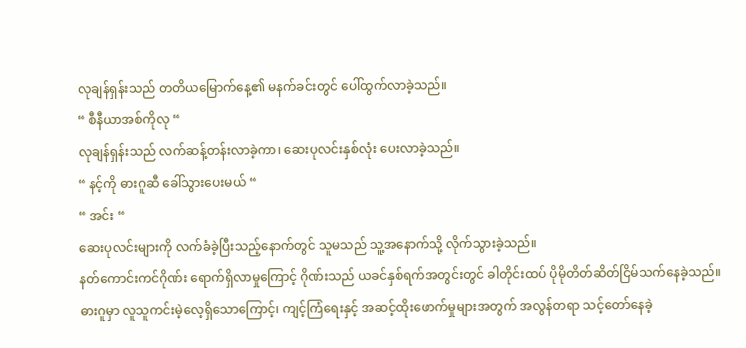လုချန်ရှန်းသည် တတိယမြောက်နေ့၏ မနက်ခင်းတွင် ပေါ်ထွက်လာခဲ့သည်။
“ စီနီယာအစ်ကိုလု “
လုချန်ရှန်းသည် လက်ဆန့်တန်းလာခဲ့ကာ၊ ဆေးပုလင်းနှစ်လုံး ပေးလာခဲ့သည်။
“ နင့်ကို ဓားဂူဆီ ခေါ်သွားပေးမယ် “
“ အင်း “
ဆေးပုလင်းများကို လက်ခံခဲ့ပြီးသည့်နောက်တွင် သူမသည် သူ့အနောက်သို့ လိုက်သွားခဲ့သည်။
နတ်ကောင်းကင်ဂိုဏ်း ရောက်ရှိလာမှုကြောင့် ဂိုဏ်းသည် ယခင်နှစ်ရက်အတွင်းတွင် ခါတိုင်းထပ် ပိုမိုတိတ်ဆိတ်ငြိမ်သက်နေခဲ့သည်။
ဓားဂူမှာ လူသူကင်းမဲ့လေ့ရှိသောကြောင့်၊ ကျင့်ကြံရေးနှင့် အဆင့်ထိုးဖောက်မှုများအတွက် အလွန်တရာ သင့်တော်နေခဲ့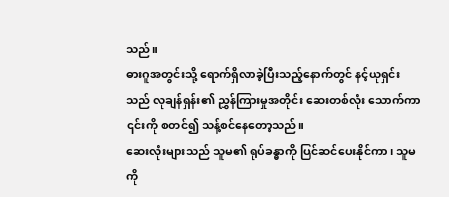သည်။
ဓားဂူအတွင်းသို့ ရောက်ရှိလာခဲ့ပြီးသည့်နောက်တွင် နင့်ယုရှင်းသည် လုချန်ရှန်း၏ ညွှန်ကြားမှုအတိုင်း ဆေးတစ်လုံး သောက်ကာ ၎င်းကို စတင်၍ သန့်စင်နေတော့သည်။
ဆေးလုံးများသည် သူမ၏ ရုပ်ခန္ဓာကို ပြင်ဆင်ပေးနိုင်ကာ၊ သူမကို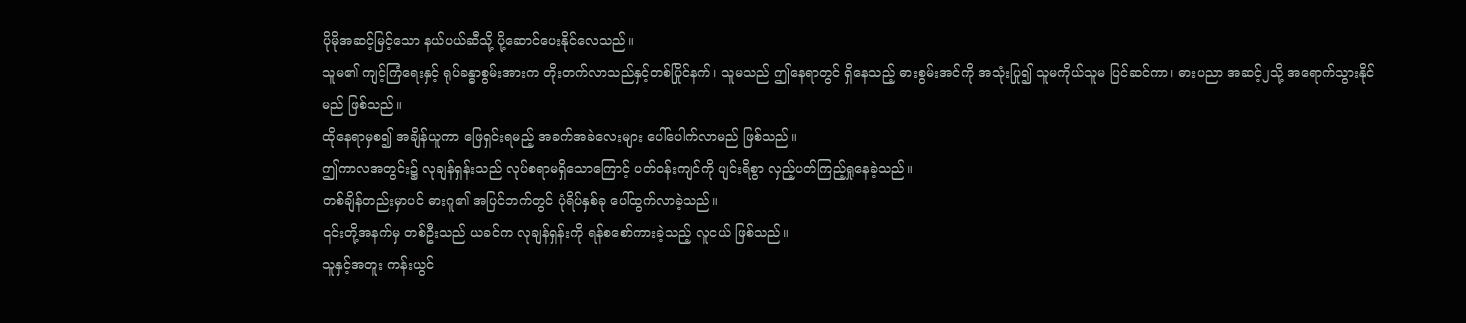ပိုမိုအဆင့်မြင့်သော နယ်ပယ်ဆီသို့ ပို့ဆောင်ပေးနိုင်လေသည်။
သူမ၏ ကျင့်ကြံရေးနှင့် ရုပ်ခန္ဓာစွမ်းအားက တိုးတက်လာသည်နှင့်တစ်ပြိုင်နက်၊ သူမသည် ဤနေရာတွင် ရှိနေသည့် ဓားစွမ်းအင်ကို အသုံးပြု၍ သူမကိုယ်သူမ ပြင်ဆင်ကာ၊ ဓားပညာ အဆင့်၂သို့ အရောက်သွားနိုင်မည် ဖြစ်သည်။
ထိုနေရာမှစ၍ အချိန်ယူကာ ဖြေရှင်းရမည့် အခက်အခဲလေးများ ပေါ်ပေါက်လာမည် ဖြစ်သည်။
ဤကာလအတွင်း၌ လုချန်ရှန်းသည် လုပ်စရာမရှိသောကြောင့် ပတ်ဝန်းကျင်ကို ပျင်းရိစွာ လှည့်ပတ်ကြည့်ရှုနေခဲ့သည်။
တစ်ချိန်တည်းမှာပင် ဓားဂူ၏ အပြင်ဘက်တွင် ပုံရိပ်နှစ်ခု ပေါ်ထွက်လာခဲ့သည်။
၎င်းတို့အနက်မှ တစ်ဦးသည် ယခင်က လုချန်ရှန်းကို ရန်စစော်ကားခဲ့သည့် လူငယ် ဖြစ်သည်။
သူနှင့်အတူး ကန်းယွင်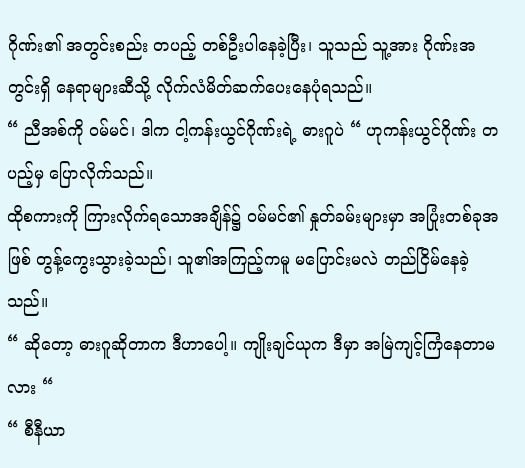ဂိုဏ်း၏ အတွင်းစည်း တပည့် တစ်ဦးပါနေခဲ့ပြီး၊ သူသည် သူ့အား ဂိုဏ်းအတွင်းရှိ နေရာများဆီသို့ လိုက်လံမိတ်ဆက်ပေးနေပုံရသည်။
“ ညီအစ်ကို ဝမ်မင်၊ ဒါက ငါ့ကန်းယွင်ဂိုဏ်းရဲ့ ဓားဂူပဲ “ ဟုကန်းယွင်ဂိုဏ်း တပည့်မှ ပြောလိုက်သည်။
ထိုစကားကို ကြားလိုက်ရသောအချိန်၌ ဝမ်မင်၏ နှုတ်ခမ်းများမှာ အပြုံးတစ်ခုအဖြစ် တွန့်ကွေးသွားခဲ့သည်၊ သူ၏အကြည့်ကမူ မပြောင်းမလဲ တည်ငြိမ်နေခဲ့သည်။
“ ဆိုတော့ ဓားဂူဆိုတာက ဒီဟာပေါ့။ ကျိုးချင်ယုက ဒီမှာ အမြဲကျင့်ကြံနေတာမလား “
“ စီနီယာ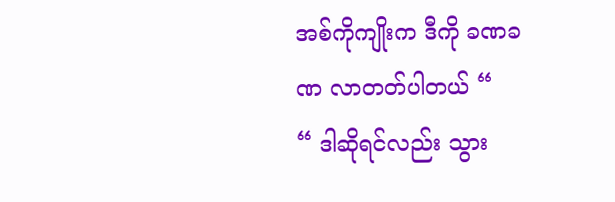အစ်ကိုကျိုးက ဒီကို ခဏခဏ လာတတ်ပါတယ် “
“ ဒါဆိုရင်လည်း သွား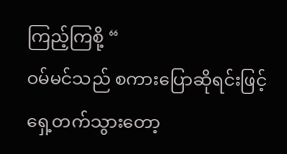ကြည့်ကြစို့ “
ဝမ်မင်သည် စကားပြောဆိုရင်းဖြင့် ရှေ့တက်သွားတော့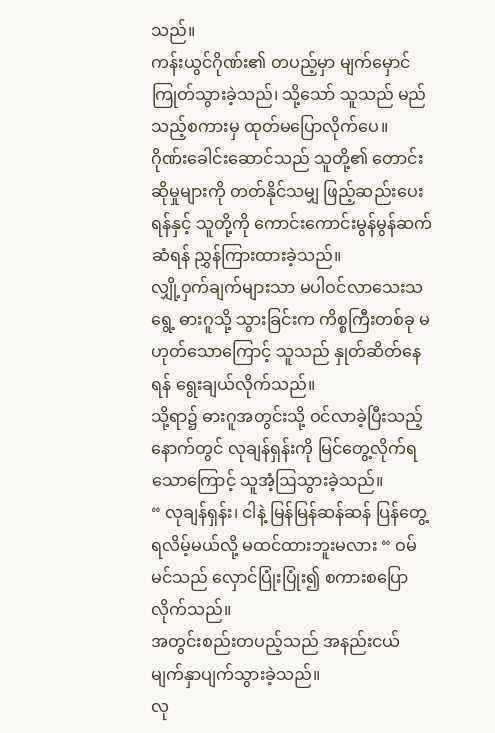သည်။
ကန်းယွင်ဂိုဏ်း၏ တပည့်မှာ မျက်မှောင်ကြုတ်သွားခဲ့သည်၊ သို့သော် သူသည် မည်သည့်စကားမှ ထုတ်မပြောလိုက်ပေ။
ဂိုဏ်းခေါင်းဆောင်သည် သူတို့၏ တောင်းဆိုမှုများကို တတ်နိုင်သမျှ ဖြည့်ဆည်းပေးရန်နှင့် သူတို့ကို ကောင်းကောင်းမွန်မွန်ဆက်ဆံရန် ညွှန်ကြားထားခဲ့သည်။
လျှို့ဝှက်ချက်များသာ မပါဝင်လာသေးသရွေ့ ဓားဂူသို့ သွားခြင်းက ကိစ္စကြီးတစ်ခု မဟုတ်သောကြောင့် သူသည် နှုတ်ဆိတ်နေရန် ရွေးချယ်လိုက်သည်။
သို့ရာ၌ ဓားဂူအတွင်းသို့ ဝင်လာခဲ့ပြီးသည့်နောက်တွင် လုချန်ရှန်းကို မြင်တွေ့လိုက်ရသောကြောင့် သူအံ့ဩသွားခဲ့သည်။
“ လုချန်ရှန်း၊ ငါနဲ့ မြန်မြန်ဆန်ဆန် ပြန်တွေ့ရလိမ့်မယ်လို့ မထင်ထားဘူးမလား “ ဝမ်မင်သည် လှောင်ပြုံးပြုံး၍ စကားစပြောလိုက်သည်။
အတွင်းစည်းတပည့်သည် အနည်းငယ် မျက်နှာပျက်သွားခဲ့သည်။
လု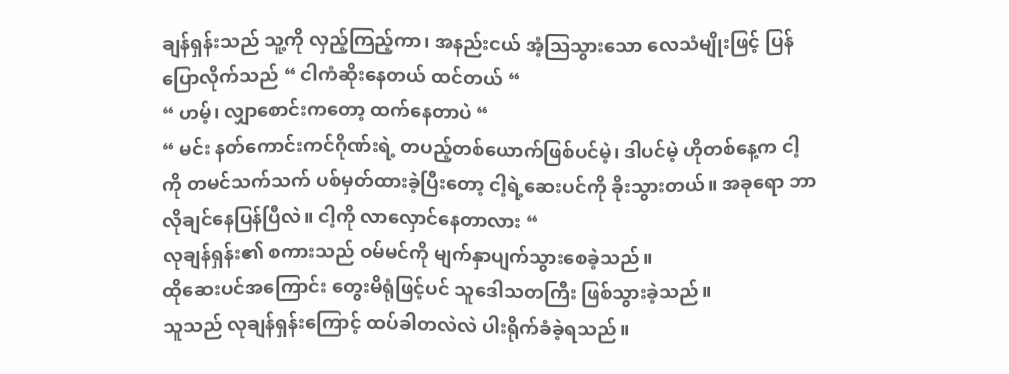ချန်ရှန်းသည် သူ့ကို လှည့်ကြည့်ကာ၊ အနည်းငယ် အံ့ဩသွားသော လေသံမျိုးဖြင့် ပြန်ပြောလိုက်သည် “ ငါကံဆိုးနေတယ် ထင်တယ် “
“ ဟမ့်၊ လျှာစောင်းကတော့ ထက်နေတာပဲ “
“ မင်း နတ်ကောင်းကင်ဂိုဏ်းရဲ့ တပည့်တစ်ယောက်ဖြစ်ပင်မဲ့၊ ဒါပင်မဲ့ ဟိုတစ်နေ့က ငါ့ကို တမင်သက်သက် ပစ်မှတ်ထားခဲ့ပြီးတော့ ငါ့ရဲ့ဆေးပင်ကို ခိုးသွားတယ်။ အခုရော ဘာလိုချင်နေပြန်ပြီလဲ။ ငါ့ကို လာလှောင်နေတာလား “
လုချန်ရှန်း၏ စကားသည် ဝမ်မင်ကို မျက်နှာပျက်သွားစေခဲ့သည်။
ထိုဆေးပင်အကြောင်း တွေးမိရုံဖြင့်ပင် သူဒေါသတကြီး ဖြစ်သွားခဲ့သည်။
သူသည် လုချန်ရှန်းကြောင့် ထပ်ခါတလဲလဲ ပါးရိုက်ခံခဲ့ရသည်။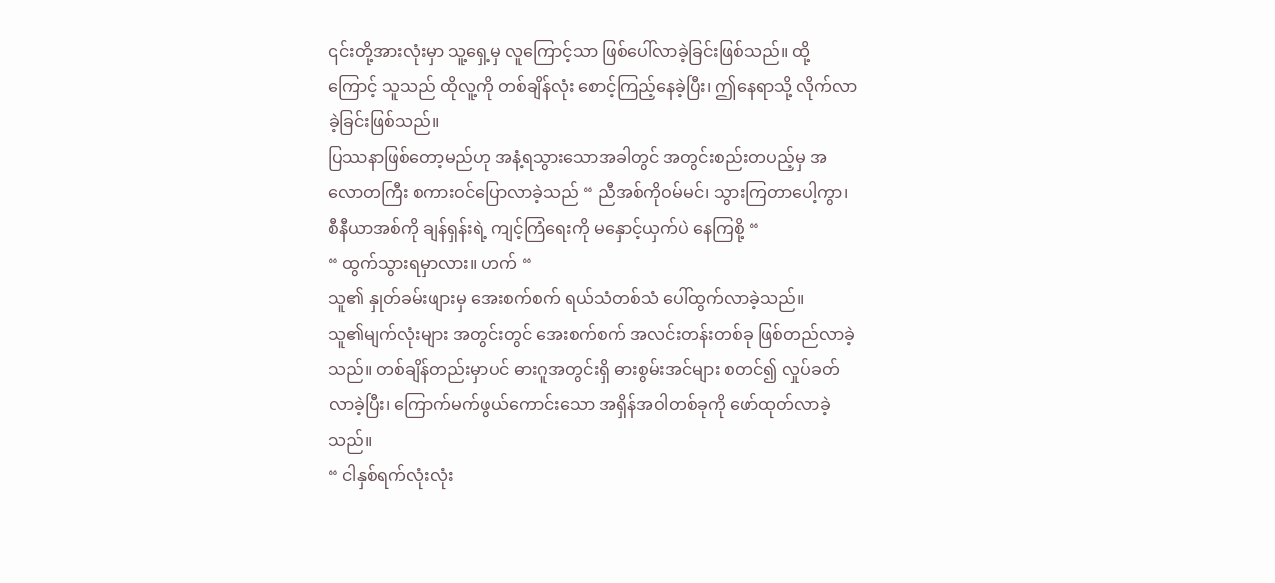၎င်းတို့အားလုံးမှာ သူ့ရှေ့မှ လူကြောင့်သာ ဖြစ်ပေါ်လာခဲ့ခြင်းဖြစ်သည်။ ထို့ကြောင့် သူသည် ထိုလူ့ကို တစ်ချိန်လုံး စောင့်ကြည့်နေခဲ့ပြီး၊ ဤနေရာသို့ လိုက်လာခဲ့ခြင်းဖြစ်သည်။
ပြဿနာဖြစ်တော့မည်ဟု အနံ့ရသွားသောအခါတွင် အတွင်းစည်းတပည့်မှ အလောတကြီး စကားဝင်ပြောလာခဲ့သည် “ ညီအစ်ကိုဝမ်မင်၊ သွားကြတာပေါ့ကွာ၊ စီနီယာအစ်ကို ချန်ရှန်းရဲ့ ကျင့်ကြံရေးကို မနှောင့်ယှက်ပဲ နေကြစို့ “
“ ထွက်သွားရမှာလား။ ဟက် “
သူ၏ နှုတ်ခမ်းဖျားမှ အေးစက်စက် ရယ်သံတစ်သံ ပေါ်ထွက်လာခဲ့သည်။
သူ၏မျက်လုံးများ အတွင်းတွင် အေးစက်စက် အလင်းတန်းတစ်ခု ဖြစ်တည်လာခဲ့သည်။ တစ်ချိန်တည်းမှာပင် ဓားဂူအတွင်းရှိ ဓားစွမ်းအင်များ စတင်၍ လှုပ်ခတ်လာခဲ့ပြီး၊ ကြောက်မက်ဖွယ်ကောင်းသော အရှိန်အဝါတစ်ခုကို ဖော်ထုတ်လာခဲ့သည်။
“ ငါနှစ်ရက်လုံးလုံး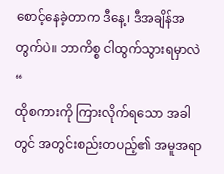စောင့်နေခဲ့တာက ဒီနေ့၊ ဒီအချိန်အတွက်ပဲ။ ဘာကိစ္စ ငါထွက်သွားရမှာလဲ “
ထိုစကားကို ကြားလိုက်ရသော အခါတွင် အတွင်းစည်းတပည့်၏ အမူအရာ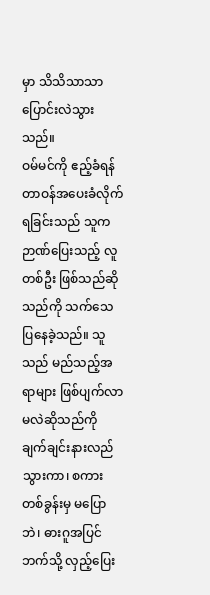မှာ သိသိသာသာ ပြောင်းလဲသွားသည်။
ဝမ်မင်ကို ဧည့်ခံရန် တာဝန်အပေးခံလိုက်ရခြင်းသည် သူက ဉာဏ်ပြေးသည့် လူတစ်ဦး ဖြစ်သည်ဆိုသည်ကို သက်သေပြနေခဲ့သည်။ သူသည် မည်သည့်အရာများ ဖြစ်ပျက်လာမလဲဆိုသည်ကို ချက်ချင်းနားလည်သွားကာ၊ စကားတစ်ခွန်းမှ မပြောဘဲ၊ ဓားဂူအပြင်ဘက်သို့ လှည့်ပြေး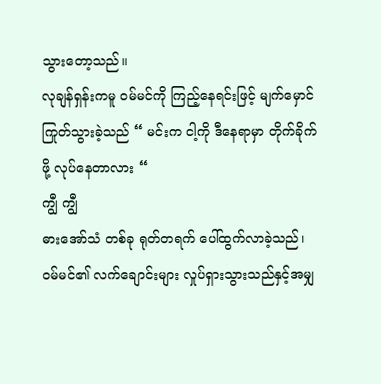သွားတော့သည်။
လုချန်ရှန်းကမူ ဝမ်မင်ကို ကြည့်နေရင်းဖြင့် မျက်မှောင်ကြုတ်သွားခဲ့သည် “ မင်းက ငါ့ကို ဒီနေရာမှာ တိုက်ခိုက်ဖို့ လုပ်နေတာလား “
ကျွီ ကျွီ
ဓားအော်သံ တစ်ခု ရုတ်တရက် ပေါ်ထွက်လာခဲ့သည်၊ ဝမ်မင်၏ လက်ချောင်းများ လှုပ်ရှားသွားသည်နှင့်အမျှ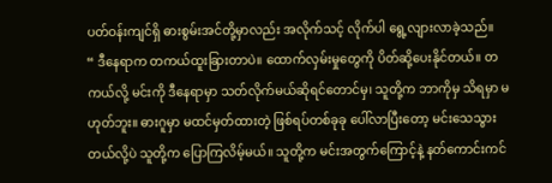ပတ်ဝန်းကျင်ရှိ ဓားစွမ်းအင်တို့မှာလည်း အလိုက်သင့် လိုက်ပါ ရွေ့လျားလာခဲ့သည်။
“ ဒီနေရာက တကယ်ထူးခြားတာပဲ။ ထောက်လှမ်းမှုတွေကို ပိတ်ဆို့ပေးနိုင်တယ်။ တကယ်လို့ မင်းကို ဒီနေရာမှာ သတ်လိုက်မယ်ဆိုရင်တောင်မှ၊ သူတို့က ဘာကိုမှ သိရမှာ မဟုတ်ဘူး။ ဓားဂူမှာ မထင်မှတ်ထားတဲ့ ဖြစ်ရပ်တစ်ခုခု ပေါ်လာပြီးတော့ မင်းသေသွားတယ်လို့ပဲ သူတို့က ပြောကြလိမ့်မယ်။ သူတို့က မင်းအတွက်ကြောင့်နဲ့ နတ်ကောင်းကင်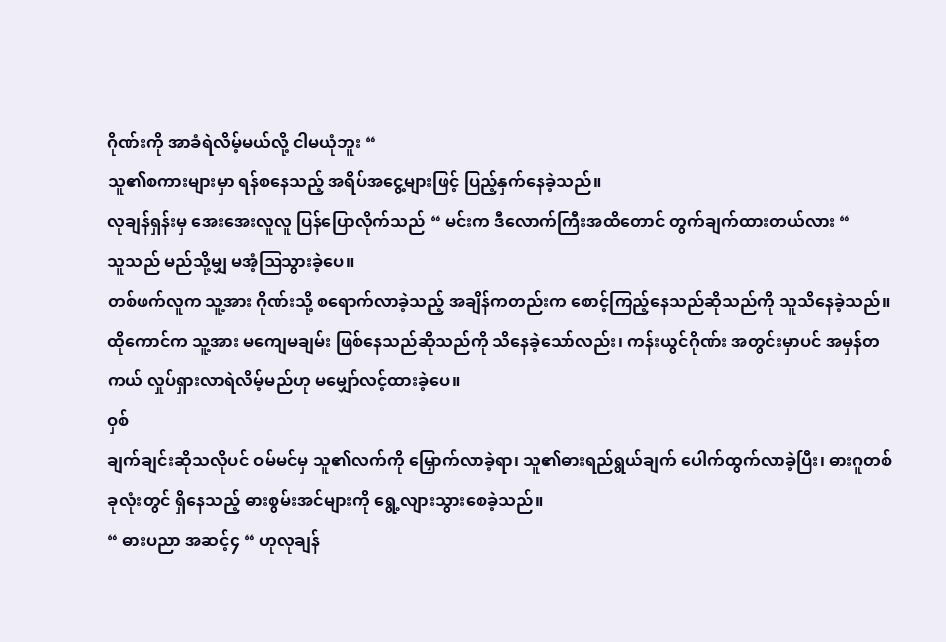ဂိုဏ်းကို အာခံရဲလိမ့်မယ်လို့ ငါမယုံဘူး “
သူ၏စကားများမှာ ရန်စနေသည့် အရိပ်အငွေ့များဖြင့် ပြည့်နှက်နေခဲ့သည်။
လုချန်ရှန်းမှ အေးအေးလူလူ ပြန်ပြောလိုက်သည် “ မင်းက ဒီလောက်ကြီးအထိတောင် တွက်ချက်ထားတယ်လား “
သူသည် မည်သို့မျှ မအံ့ဩသွားခဲ့ပေ။
တစ်ဖက်လူက သူ့အား ဂိုဏ်းသို့ စရောက်လာခဲ့သည့် အချိန်ကတည်းက စောင့်ကြည့်နေသည်ဆိုသည်ကို သူသိနေခဲ့သည်။
ထိုကောင်က သူ့အား မကျေမချမ်း ဖြစ်နေသည်ဆိုသည်ကို သိနေခဲ့သော်လည်း၊ ကန်းယွင်ဂိုဏ်း အတွင်းမှာပင် အမှန်တကယ် လှုပ်ရှားလာရဲလိမ့်မည်ဟု မမျှော်လင့်ထားခဲ့ပေ။
ဝှစ်
ချက်ချင်းဆိုသလိုပင် ဝမ်မင်မှ သူ၏လက်ကို မြှောက်လာခဲ့ရာ၊ သူ၏ဓားရည်ရွယ်ချက် ပေါက်ထွက်လာခဲ့ပြီး၊ ဓားဂူတစ်ခုလုံးတွင် ရှိနေသည့် ဓားစွမ်းအင်များကို ရွေ့လျားသွားစေခဲ့သည်။
“ ဓားပညာ အဆင့်၄ “ ဟုလုချန်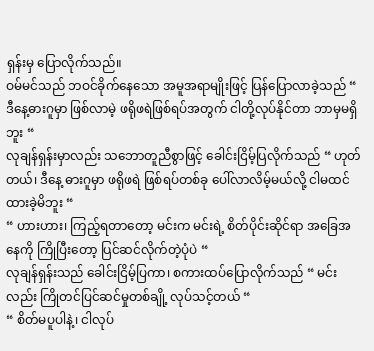ရှန်းမှ ပြောလိုက်သည်။
ဝမ်မင်သည် ဘဝင်ခိုက်နေသော အမူအရာမျိုးဖြင့် ပြန်ပြောလာခဲ့သည် “ ဒီနေ့ဓားဂူမှာ ဖြစ်လာမဲ့ ဖရိုဖရဲဖြစ်ရပ်အတွက် ငါတို့လုပ်နိုင်တာ ဘာမှမရှိဘူး “
လုချန်ရှန်းမှာလည်း သဘောတူညီစွာဖြင့် ခေါင်းငြိမ့်ပြလိုက်သည် “ ဟုတ်တယ်၊ ဒီနေ့ ဓားဂူမှာ ဖရိုဖရဲ ဖြစ်ရပ်တစ်ခု ပေါ်လာလိမ့်မယ်လို့ ငါမထင်ထားခဲ့မိဘူး “
“ ဟားဟား၊ ကြည့်ရတာတော့ မင်းက မင်းရဲ့ စိတ်ပိုင်းဆိုင်ရာ အခြေအနေကို ကြိုပြီးတော့ ပြင်ဆင်လိုက်တဲ့ပုံပဲ “
လုချန်ရှန်းသည် ခေါင်းငြိမ့်ပြကာ၊ စကားထပ်ပြောလိုက်သည် “ မင်းလည်း ကြိုတင်ပြင်ဆင်မှုတစ်ချို့ လုပ်သင့်တယ် “
“ စိတ်မပူပါနဲ့၊ ငါလုပ်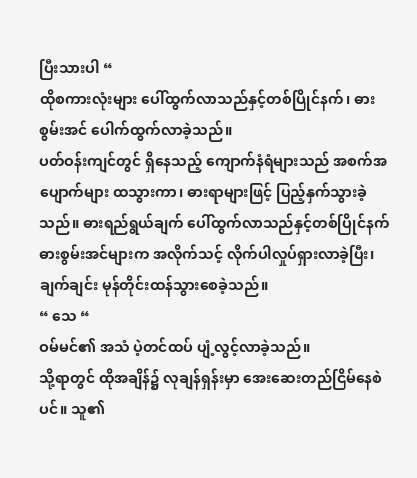ပြီးသားပါ “
ထိုစကားလုံးများ ပေါ်ထွက်လာသည်နှင့်တစ်ပြိုင်နက်၊ ဓားစွမ်းအင် ပေါက်ထွက်လာခဲ့သည်။
ပတ်ဝန်းကျင်တွင် ရှိနေသည့် ကျောက်နံရံများသည် အစက်အပျောက်များ ထသွားကာ၊ ဓားရာများဖြင့် ပြည့်နှက်သွားခဲ့သည်။ ဓားရည်ရွယ်ချက် ပေါ်ထွက်လာသည်နှင့်တစ်ပြိုင်နက် ဓားစွမ်းအင်များက အလိုက်သင့် လိုက်ပါလှုပ်ရှားလာခဲ့ပြီး၊ ချက်ချင်း မုန်တိုင်းထန်သွားစေခဲ့သည်။
“ သေ “
ဝမ်မင်၏ အသံ ပဲ့တင်ထပ် ပျံ့လွင့်လာခဲ့သည်။
သို့ရာတွင် ထိုအချိန်၌ လုချန်ရှန်းမှာ အေးဆေးတည်ငြိမ်နေစဲပင်။ သူ၏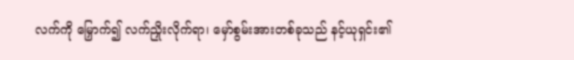လက်ကို မြှောက်၍ လက်ညှိုးလိုက်ရာ၊ မှော်စွမ်းအားတစ်ခုသည် နင့်ယုရှင်း၏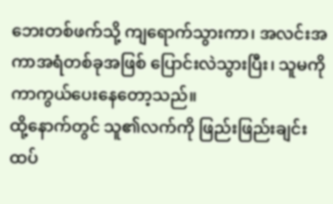ဘေးတစ်ဖက်သို့ ကျရောက်သွားကာ၊ အလင်းအကာအရံတစ်ခုအဖြစ် ပြောင်းလဲသွားပြီး၊ သူမကို ကာကွယ်ပေးနေတော့သည်။
ထို့နောက်တွင် သူ၏လက်ကို ဖြည်းဖြည်းချင်း ထပ်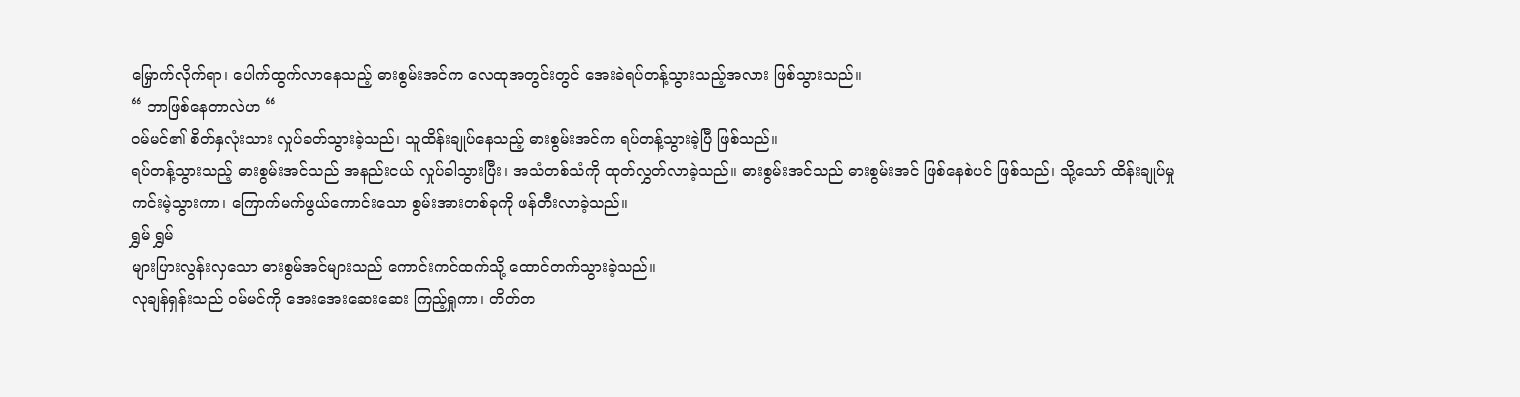မြှောက်လိုက်ရာ၊ ပေါက်ထွက်လာနေသည့် ဓားစွမ်းအင်က လေထုအတွင်းတွင် အေးခဲရပ်တန့်သွားသည့်အလား ဖြစ်သွားသည်။
“ ဘာဖြစ်နေတာလဲဟ “
ဝမ်မင်၏ စိတ်နှလုံးသား လှုပ်ခတ်သွားခဲ့သည်၊ သူထိန်းချုပ်နေသည့် ဓားစွမ်းအင်က ရပ်တန့်သွားခဲ့ပြီ ဖြစ်သည်။
ရပ်တန့်သွားသည့် ဓားစွမ်းအင်သည် အနည်းငယ် လှုပ်ခါသွားပြီး၊ အသံတစ်သံကို ထုတ်လွှတ်လာခဲ့သည်။ ဓားစွမ်းအင်သည် ဓားစွမ်းအင် ဖြစ်နေစဲပင် ဖြစ်သည်၊ သို့သော် ထိန်းချုပ်မှုကင်းမဲ့သွားကာ၊ ကြောက်မက်ဖွယ်ကောင်းသော စွမ်းအားတစ်ခုကို ဖန်တီးလာခဲ့သည်။
ရွှမ် ရွှမ်
များပြားလွန်းလှသော ဓားစွမ်အင်များသည် ကောင်းကင်ထက်သို့ ထောင်တက်သွားခဲ့သည်။
လုချန်ရှန်းသည် ဝမ်မင်ကို အေးအေးဆေးဆေး ကြည့်ရှုကာ၊ တိတ်တ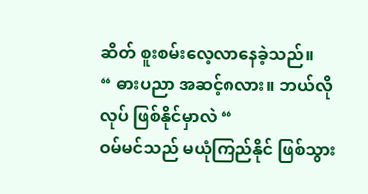ဆိတ် စူးစမ်းလေ့လာနေခဲ့သည်။
“ ဓားပညာ အဆင့်၈လား။ ဘယ်လိုလုပ် ဖြစ်နိုင်မှာလဲ “
ဝမ်မင်သည် မယုံကြည်နိုင် ဖြစ်သွား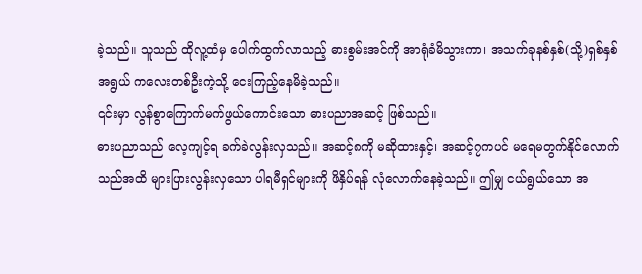ခဲ့သည်။ သူသည် ထိုလူ့ထံမှ ပေါက်ထွက်လာသည့် ဓားစွမ်းအင်ကို အာရုံခံမိသွားကာ၊ အသက်ခုနစ်နှစ်(သို့)ရှစ်နှစ်အရွယ် ကလေးတစ်ဦးကဲ့သို့ ငေးကြည့်နေမိခဲ့သည်။
၎င်းမှာ လွန်စွာကြောက်မက်ဖွယ်ကောင်းသော ဓားပညာအဆင့် ဖြစ်သည်။
ဓားပညာသည် လေ့ကျင့်ရ ခက်ခဲလွန်းလှသည်။ အဆင့်၈ကို မဆိုထားနှင့်၊ အဆင့်၇ကပင် မရေမတွက်နိုင်လောက်သည်အထိ များပြားလွန်းလှသော ပါရမီရှင်များကို ဖိနှိပ်ရန် လုံလောက်နေခဲ့သည်။ ဤမျှ ငယ်ရွယ်သော အ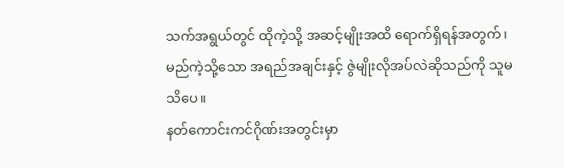သက်အရွယ်တွင် ထိုကဲ့သို့ အဆင့်မျိုးအထိ ရောက်ရှိရန်အတွက်၊ မည်ကဲ့သို့သော အရည်အချင်းနှင့် ဇွဲမျိုးလိုအပ်လဲဆိုသည်ကို သူမသိပေ။
နတ်ကောင်းကင်ဂိုဏ်းအတွင်းမှာ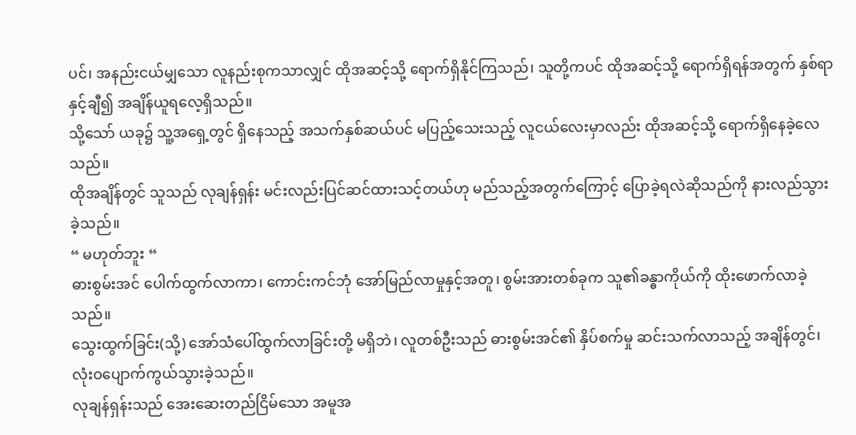ပင်၊ အနည်းငယ်မျှသော လူနည်းစုကသာလျှင် ထိုအဆင့်သို့ ရောက်ရှိနိုင်ကြသည်၊ သူတို့ကပင် ထိုအဆင့်သို့ ရောက်ရှိရန်အတွက် နှစ်ရာနှင့်ချီ၍ အချိန်ယူရလေ့ရှိသည်။
သို့သော် ယခု၌ သူ့အရှေ့တွင် ရှိနေသည့် အသက်နှစ်ဆယ်ပင် မပြည့်သေးသည့် လူငယ်လေးမှာလည်း ထိုအဆင့်သို့ ရောက်ရှိနေခဲ့လေသည်။
ထိုအချိန်တွင် သူသည် လုချန်ရှန်း မင်းလည်းပြင်ဆင်ထားသင့်တယ်ဟု မည်သည့်အတွက်ကြောင့် ပြောခဲ့ရလဲဆိုသည်ကို နားလည်သွားခဲ့သည်။
“ မဟုတ်ဘူး “
ဓားစွမ်းအင် ပေါက်ထွက်လာကာ၊ ကောင်းကင်ဘုံ အော်မြည်လာမှုနှင့်အတူ၊ စွမ်းအားတစ်ခုက သူ၏ခန္ဓာကိုယ်ကို ထိုးဖောက်လာခဲ့သည်။
သွေးထွက်ခြင်း(သို့) အော်သံပေါ်ထွက်လာခြင်းတို့ မရှိဘဲ၊ လူတစ်ဦးသည် ဓားစွမ်းအင်၏ နှိပ်စက်မှု ဆင်းသက်လာသည့် အချိန်တွင်၊ လုံးဝပျောက်ကွယ်သွားခဲ့သည်။
လုချန်ရှန်းသည် အေးဆေးတည်ငြိမ်သော အမူအ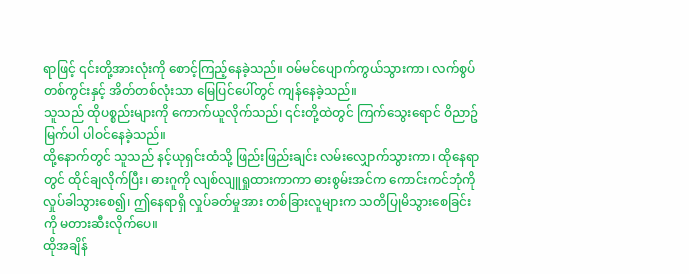ရာဖြင့် ၎င်းတို့အားလုံးကို စောင့်ကြည့်နေခဲ့သည်။ ဝမ်မင်ပျောက်ကွယ်သွားကာ၊ လက်စွပ်တစ်ကွင်းနှင့် အိတ်တစ်လုံးသာ မြေပြင်ပေါ်တွင် ကျန်နေခဲ့သည်။
သူသည် ထိုပစ္စည်းများကို ကောက်ယူလိုက်သည်၊ ၎င်းတို့ထဲတွင် ကြက်သွေးရောင် ဝိညာဥ်မြက်ပါ ပါဝင်နေခဲ့သည်။
ထို့နောက်တွင် သူသည် နင့်ယုရှင်းထံသို့ ဖြည်းဖြည်းချင်း လမ်းလျှောက်သွားကာ၊ ထိုနေရာတွင် ထိုင်ချလိုက်ပြီး၊ ဓားဂူကို လျစ်လျူရှုထားကာကာ ဓားစွမ်းအင်က ကောင်းကင်ဘုံကို လှုပ်ခါသွားစေ၍၊ ဤနေရာရှိ လှုပ်ခတ်မှုအား တစ်ခြားလူများက သတိပြုမိသွားစေခြင်းကို မတားဆီးလိုက်ပေ။
ထိုအချိန်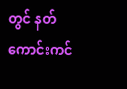တွင် နတ်ကောင်းကင်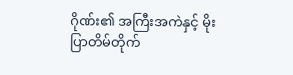ဂိုဏ်း၏ အကြီးအကဲနှင့် မိုးပြာတိမ်တိုက်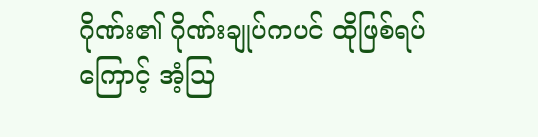ဂိုဏ်း၏ ဂိုဏ်းချုပ်ကပင် ထိုဖြစ်ရပ်ကြောင့် အံ့ဩ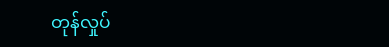တုန်လှုပ်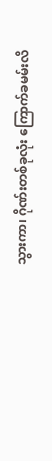သွားကာ၊ ဂိုဏ်းတစ်ခုလုံး ကြောက်ခမမ်းလိ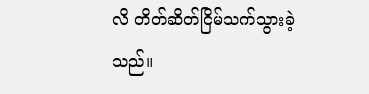လိ တိတ်ဆိတ်ငြိမ်သက်သွားခဲ့သည်။